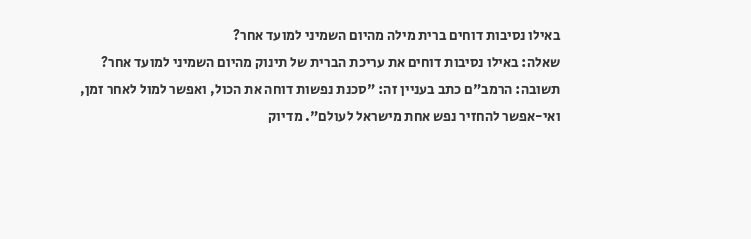באילו נסיבות דוחים ברית מילה מהיום השמיני למועד אחר?
שאלה: באילו נסיבות דוחים את עריכת הברית של תינוק מהיום השמיני למועד אחר?
תשובה: הרמב"ם כתב בעניין זה: "סכנת נפשות דוחה את הכול, ואפשר למול לאחר זמן, ואי-אפשר להחזיר נפש אחת מישראל לעולם". מדיוק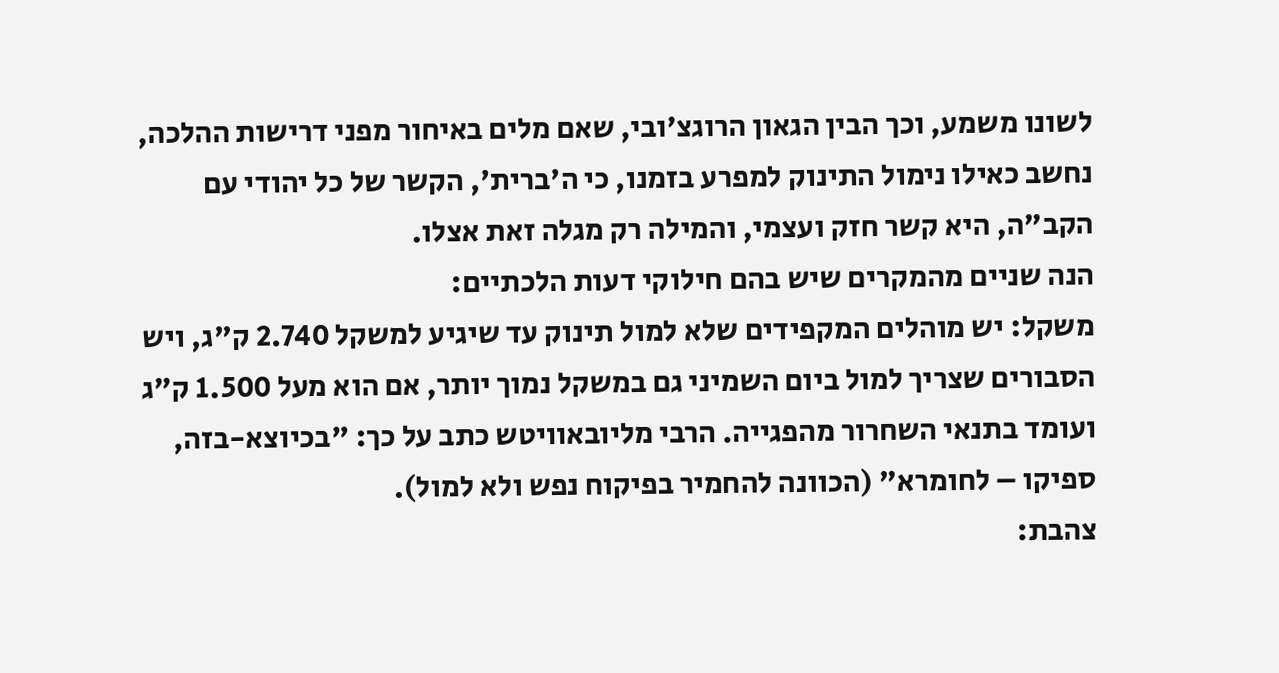לשונו משמע, וכך הבין הגאון הרוגצ'ובי, שאם מלים באיחור מפני דרישות ההלכה, נחשב כאילו נימול התינוק למפרע בזמנו, כי ה'ברית', הקשר של כל יהודי עם הקב"ה, היא קשר חזק ועצמי, והמילה רק מגלה זאת אצלו.
הנה שניים מהמקרים שיש בהם חילוקי דעות הלכתיים:
משקל: יש מוהלים המקפידים שלא למול תינוק עד שיגיע למשקל 2.740 ק"ג, ויש הסבורים שצריך למול ביום השמיני גם במשקל נמוך יותר, אם הוא מעל 1.500 ק"ג ועומד בתנאי השחרור מהפגייה. הרבי מליובאוויטש כתב על כך: "בכיוצא-בזה, ספיקו – לחומרא" (הכוונה להחמיר בפיקוח נפש ולא למול).
צהבת: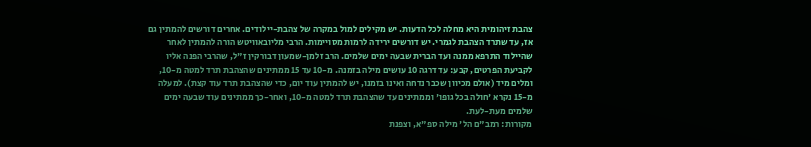צהבת זיהומית היא מחלה לכל הדעות. יש מקילים למול במקרה של צהבת-יילודים. אחרים דורשים להמתין גם אז, עד שתרד הצהבת לגמרי. יש דורשים ירידה לרמות מסויימות. הרבי מליובאוויטש הורה להמתין לאחר שהיילוד התרפא ממנה ועד הברית שבעה ימים שלמים. הרב זלמן-שמעון דבורקין ז"ל, שהרבי הפנה אליו לקביעת הפרטים, קבע: עד דרגה 10 עושים מילה בזמנה. מ-10 עד 15 ממתינים שהצהבת תרד למטה מ-10, ומלים מיד (אולם מכיוון שכבר נדחה ואינו בזמנו, יש להמתין עוד יום, כדי שהצהבת תרד עוד קצת). למעלה מ-15 נקרא 'חולה בכל גופו' וממתינים עד שהצהבת תרד למטה מ-10, ואחר-כך ממתינים עוד שבעה ימים שלמים מעת-לעת.
מקורות: רמב"ם הל' מילה ספ"א, וצפנת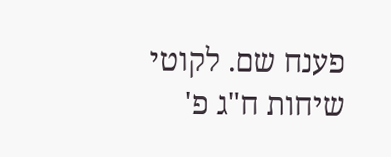פענח שם. לקוטי שיחות ח"ג פ'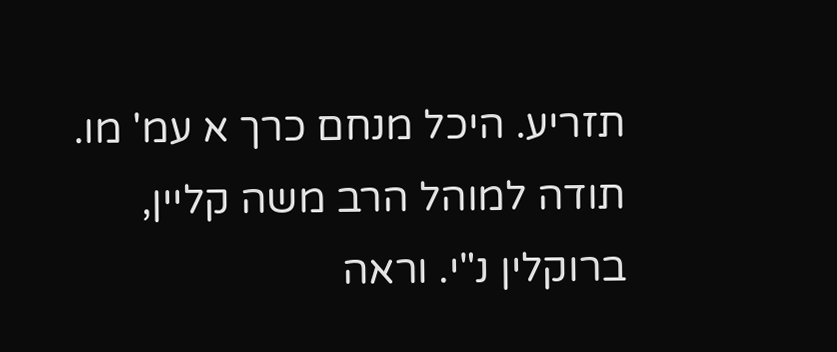תזריע. היכל מנחם כרך א עמ' מו. תודה למוהל הרב משה קליין, ברוקלין נ"י. וראה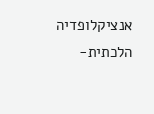אנציקלופדיה הלכתית-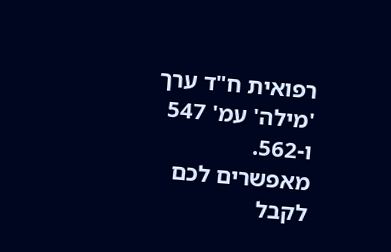רפואית ח"ד ערך 'מילה' עמ' 547 ו-562.
מאפשרים לכם לקבל